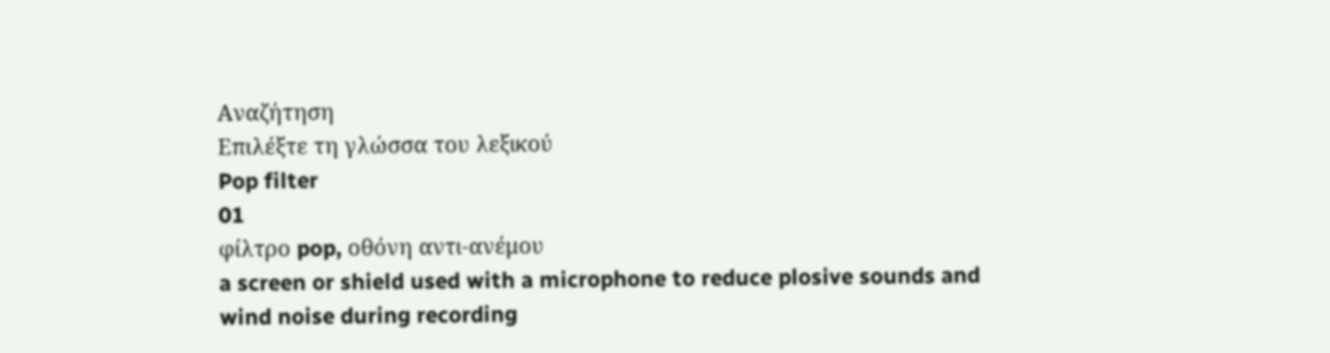Αναζήτηση
Επιλέξτε τη γλώσσα του λεξικού
Pop filter
01
φίλτρο pop, οθόνη αντι-ανέμου
a screen or shield used with a microphone to reduce plosive sounds and wind noise during recording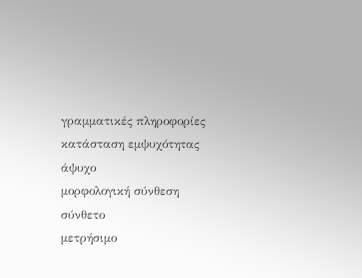γραμματικές πληροφορίες
κατάσταση εμψυχότητας
άψυχο
μορφολογική σύνθεση
σύνθετο
μετρήσιμο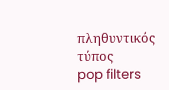πληθυντικός τύπος
pop filters